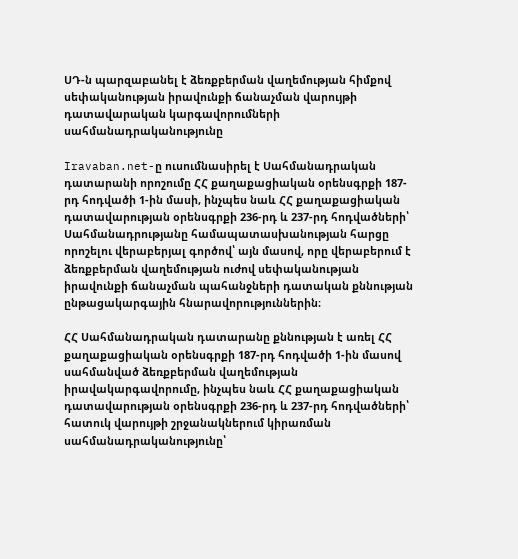ՍԴ-ն պարզաբանել է ձեռքբերման վաղեմության հիմքով սեփականության իրավունքի ճանաչման վարույթի դատավարական կարգավորումների սահմանադրականությունը

Iravaban.net-ը ուսումնասիրել է Սահմանադրական դատարանի որոշումը ՀՀ քաղաքացիական օրենսգրքի 187-րդ հոդվածի 1-ին մասի, ինչպես նաև ՀՀ քաղաքացիական դատավարության օրենսգրքի 236-րդ և 237-րդ հոդվածների՝ Սահմանադրությանը համապատասխանության հարցը որոշելու վերաբերյալ գործով՝ այն մասով, որը վերաբերում է ձեռքբերման վաղեմության ուժով սեփականության իրավունքի ճանաչման պահանջների դատական քննության ընթացակարգային հնարավորություններին։

ՀՀ Սահմանադրական դատարանը քննության է առել ՀՀ քաղաքացիական օրենսգրքի 187-րդ հոդվածի 1-ին մասով սահմանված ձեռքբերման վաղեմության իրավակարգավորումը, ինչպես նաև ՀՀ քաղաքացիական դատավարության օրենսգրքի 236-րդ և 237-րդ հոդվածների՝ հատուկ վարույթի շրջանակներում կիրառման սահմանադրականությունը՝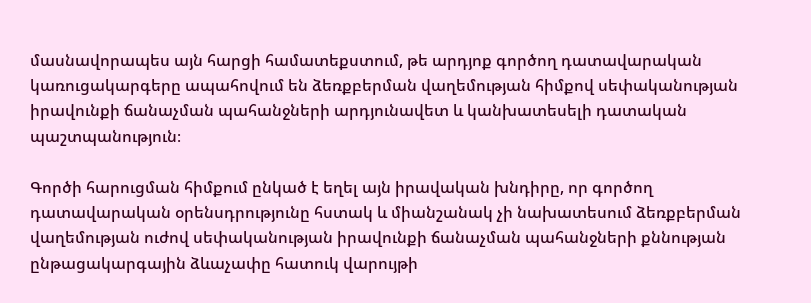մասնավորապես այն հարցի համատեքստում, թե արդյոք գործող դատավարական կառուցակարգերը ապահովում են ձեռքբերման վաղեմության հիմքով սեփականության իրավունքի ճանաչման պահանջների արդյունավետ և կանխատեսելի դատական պաշտպանություն։

Գործի հարուցման հիմքում ընկած է եղել այն իրավական խնդիրը, որ գործող դատավարական օրենսդրությունը հստակ և միանշանակ չի նախատեսում ձեռքբերման վաղեմության ուժով սեփականության իրավունքի ճանաչման պահանջների քննության ընթացակարգային ձևաչափը հատուկ վարույթի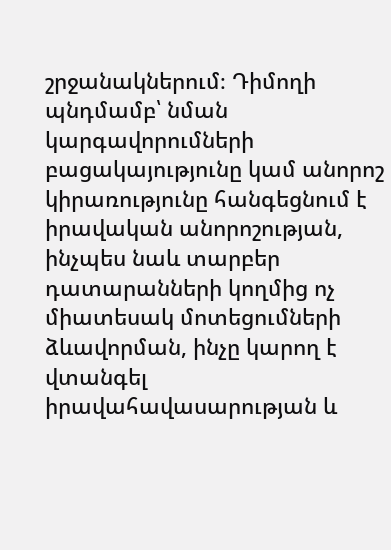շրջանակներում։ Դիմողի պնդմամբ՝ նման կարգավորումների բացակայությունը կամ անորոշ կիրառությունը հանգեցնում է իրավական անորոշության, ինչպես նաև տարբեր դատարանների կողմից ոչ միատեսակ մոտեցումների ձևավորման, ինչը կարող է վտանգել իրավահավասարության և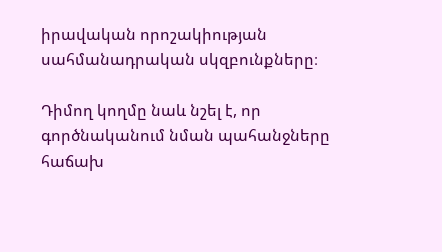իրավական որոշակիության սահմանադրական սկզբունքները։

Դիմող կողմը նաև նշել է, որ գործնականում նման պահանջները հաճախ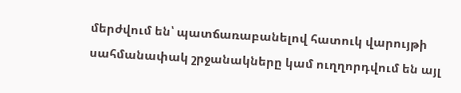մերժվում են՝ պատճառաբանելով հատուկ վարույթի սահմանափակ շրջանակները կամ ուղղորդվում են այլ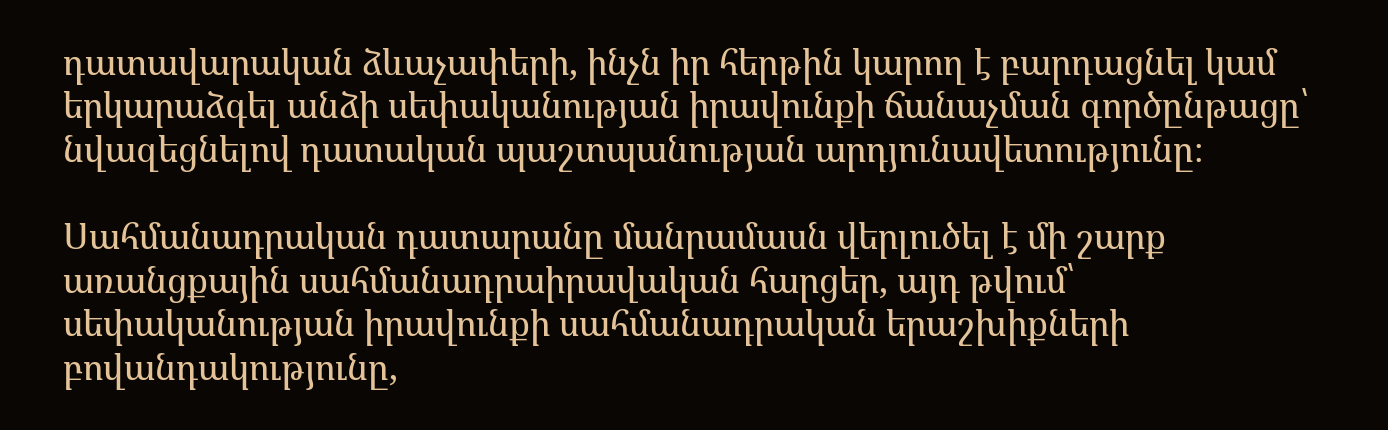դատավարական ձևաչափերի, ինչն իր հերթին կարող է բարդացնել կամ երկարաձգել անձի սեփականության իրավունքի ճանաչման գործընթացը՝ նվազեցնելով դատական պաշտպանության արդյունավետությունը։

Սահմանադրական դատարանը մանրամասն վերլուծել է մի շարք առանցքային սահմանադրաիրավական հարցեր, այդ թվում՝ սեփականության իրավունքի սահմանադրական երաշխիքների բովանդակությունը,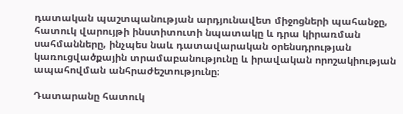դատական պաշտպանության արդյունավետ միջոցների պահանջը, հատուկ վարույթի ինստիտուտի նպատակը և դրա կիրառման սահմանները, ինչպես նաև դատավարական օրենսդրության կառուցվածքային տրամաբանությունը և իրավական որոշակիության ապահովման անհրաժեշտությունը։

Դատարանը հատուկ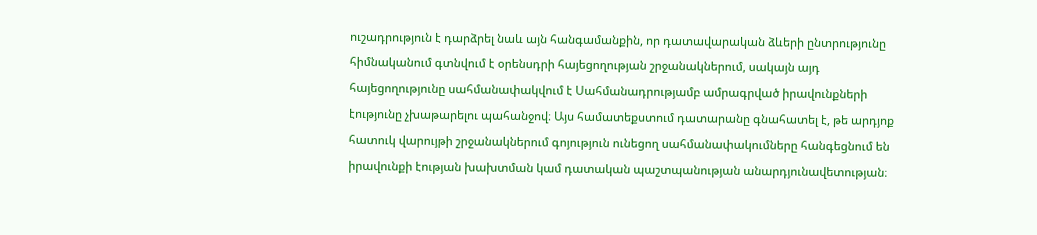ուշադրություն է դարձրել նաև այն հանգամանքին, որ դատավարական ձևերի ընտրությունը հիմնականում գտնվում է օրենսդրի հայեցողության շրջանակներում, սակայն այդ հայեցողությունը սահմանափակվում է Սահմանադրությամբ ամրագրված իրավունքների էությունը չխաթարելու պահանջով։ Այս համատեքստում դատարանը գնահատել է, թե արդյոք հատուկ վարույթի շրջանակներում գոյություն ունեցող սահմանափակումները հանգեցնում են իրավունքի էության խախտման կամ դատական պաշտպանության անարդյունավետության։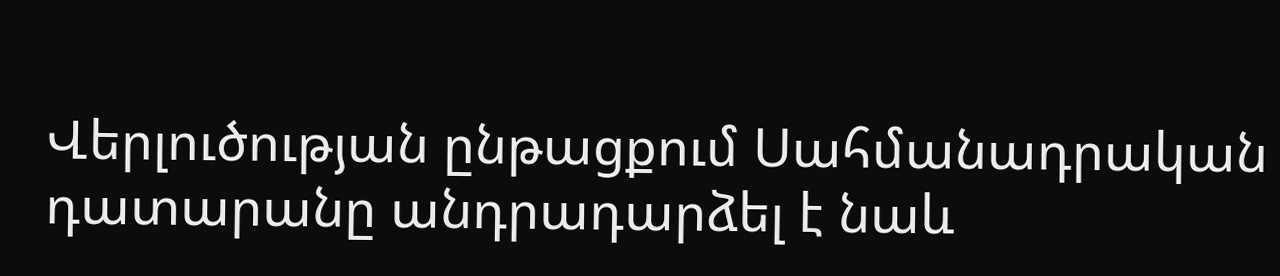Վերլուծության ընթացքում Սահմանադրական դատարանը անդրադարձել է նաև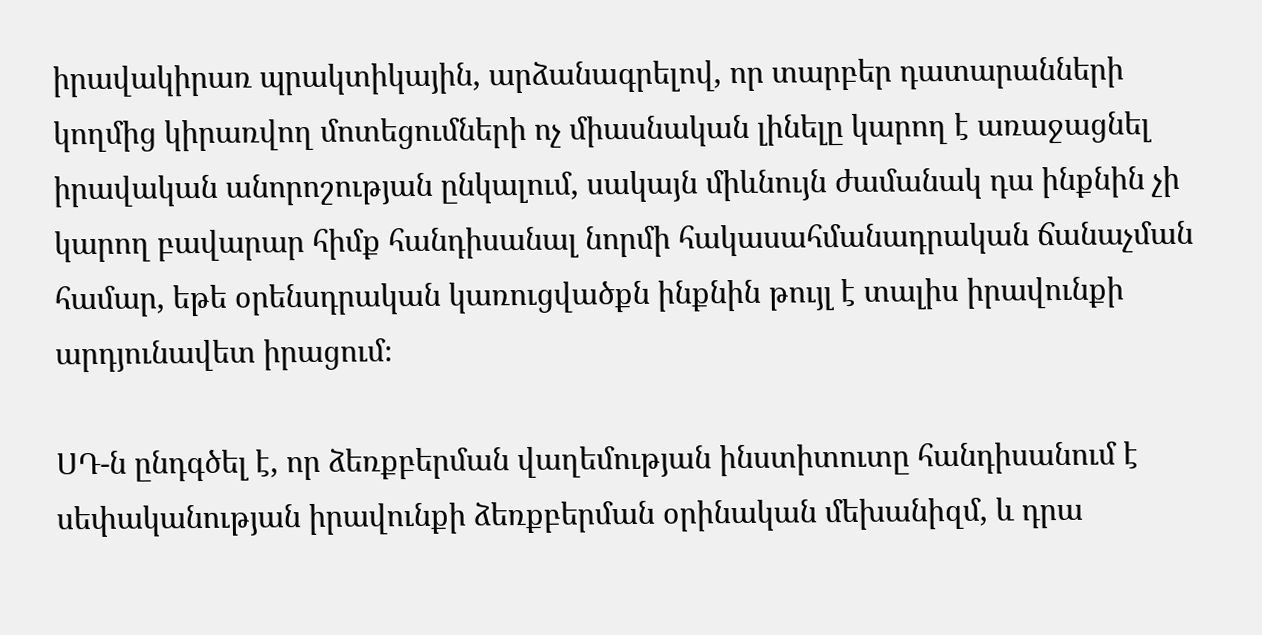իրավակիրառ պրակտիկային, արձանագրելով, որ տարբեր դատարանների կողմից կիրառվող մոտեցումների ոչ միասնական լինելը կարող է առաջացնել իրավական անորոշության ընկալում, սակայն միևնույն ժամանակ դա ինքնին չի կարող բավարար հիմք հանդիսանալ նորմի հակասահմանադրական ճանաչման համար, եթե օրենսդրական կառուցվածքն ինքնին թույլ է տալիս իրավունքի արդյունավետ իրացում։

ՍԴ-ն ընդգծել է, որ ձեռքբերման վաղեմության ինստիտուտը հանդիսանում է սեփականության իրավունքի ձեռքբերման օրինական մեխանիզմ, և դրա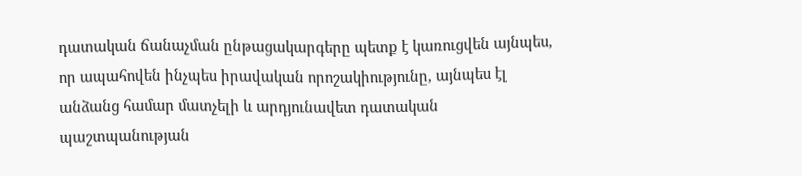դատական ճանաչման ընթացակարգերը պետք է կառուցվեն այնպես, որ ապահովեն ինչպես իրավական որոշակիությունը, այնպես էլ անձանց համար մատչելի և արդյունավետ դատական պաշտպանության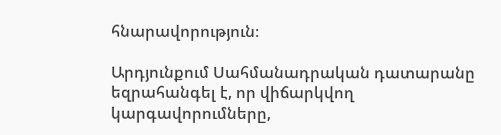հնարավորություն։

Արդյունքում Սահմանադրական դատարանը եզրահանգել է, որ վիճարկվող կարգավորումները,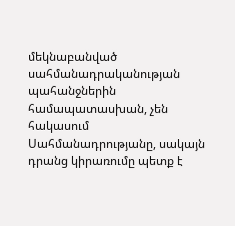մեկնաբանված սահմանադրականության պահանջներին համապատասխան, չեն հակասում Սահմանադրությանը, սակայն դրանց կիրառումը պետք է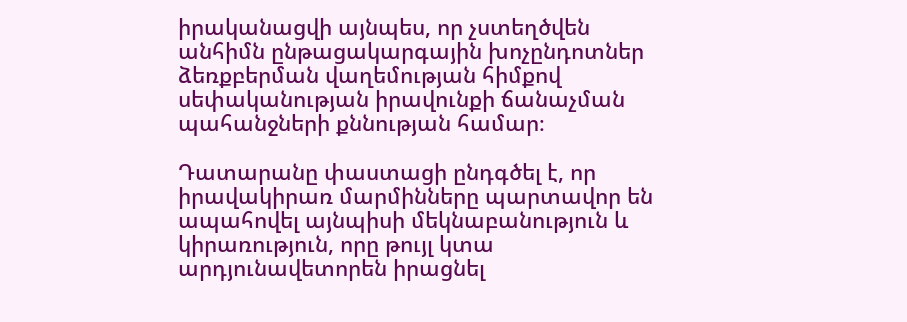իրականացվի այնպես, որ չստեղծվեն անհիմն ընթացակարգային խոչընդոտներ ձեռքբերման վաղեմության հիմքով սեփականության իրավունքի ճանաչման պահանջների քննության համար։

Դատարանը փաստացի ընդգծել է, որ իրավակիրառ մարմինները պարտավոր են ապահովել այնպիսի մեկնաբանություն և կիրառություն, որը թույլ կտա արդյունավետորեն իրացնել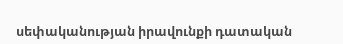սեփականության իրավունքի դատական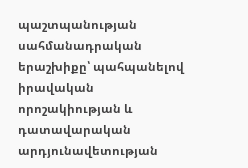պաշտպանության սահմանադրական երաշխիքը՝ պահպանելով իրավական որոշակիության և դատավարական արդյունավետության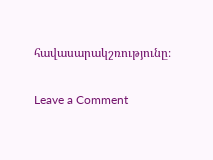հավասարակշռությունը։

Leave a Comment